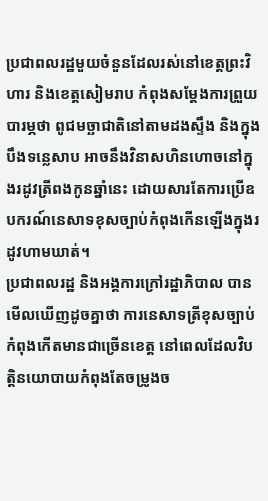ប្រជាពលរដ្ឋមួយចំនួនដែលរស់នៅខេត្តព្រះវិហារ និងខេត្តសៀមរាប កំពុងសម្ដែងការព្រួយបារម្ភថា ពូជមច្ឆាជាតិនៅតាមដងស្ទឹង និងក្នុងបឹងទន្លេសាប អាចនឹងវិនាសហិនហោចនៅក្នុងរដូវត្រីពងកូនឆ្នាំនេះ ដោយសារតែការប្រើឧបករណ៍នេសាទខុសច្បាប់កំពុងកើនឡើងក្នុងរដូវហាមឃាត់។
ប្រជាពលរដ្ឋ និងអង្គការក្រៅរដ្ឋាភិបាល បានមើលឃើញដូចគ្នាថា ការនេសាទត្រីខុសច្បាប់កំពុងកើតមានជាច្រើនខេត្ត នៅពេលដែលវិបត្តិនយោបាយកំពុងតែចម្រូងច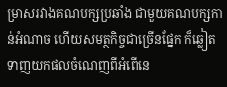ម្រាសរវាងគណបក្សប្រឆាំង ជាមួយគណបក្សកាន់អំណាច ហើយសមត្ថកិច្ចជាច្រើនផ្នែក ក៏ឆ្លៀតទាញយកផលចំណេញពីអំពើនេ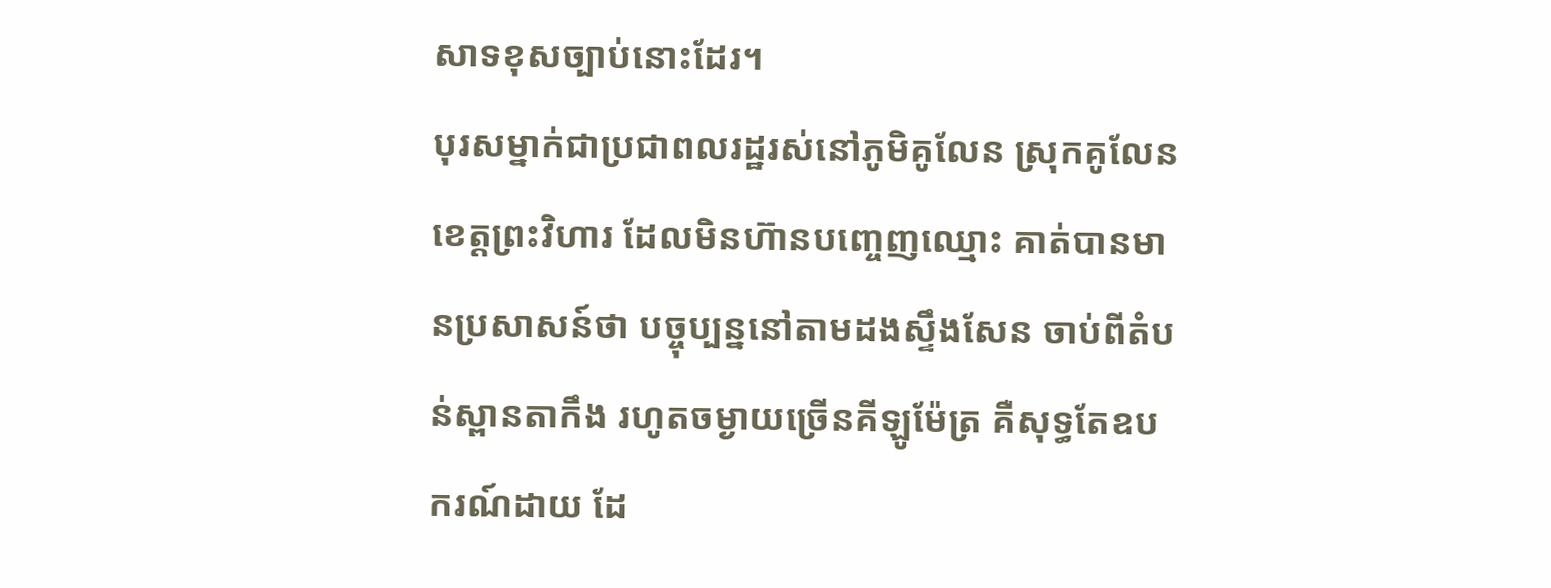សាទខុសច្បាប់នោះដែរ។
បុរសម្នាក់ជាប្រជាពលរដ្ឋរស់នៅភូមិគូលែន ស្រុកគូលែន ខេត្តព្រះវិហារ ដែលមិនហ៊ានបញ្ចេញឈ្មោះ គាត់បានមានប្រសាសន៍ថា បច្ចុប្បន្ននៅតាមដងស្ទឹងសែន ចាប់ពីតំបន់ស្ពានតាកឹង រហូតចម្ងាយច្រើនគីឡូម៉ែត្រ គឺសុទ្ធតែឧបករណ៍ដាយ ដែ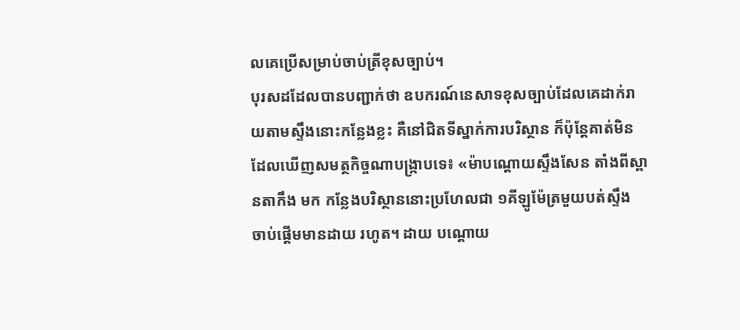លគេប្រើសម្រាប់ចាប់ត្រីខុសច្បាប់។
បុរសដដែលបានបញ្ជាក់ថា ឧបករណ៍នេសាទខុសច្បាប់ដែលគេដាក់រាយតាមស្ទឹងនោះកន្លែងខ្លះ គឺនៅជិតទីស្នាក់ការបរិស្ថាន ក៏ប៉ុន្តែគាត់មិនដែលឃើញសមត្ថកិច្ចណាបង្ក្រាបទេ៖ «ម៉ាបណ្ដោយស្ទឹងសែន តាំងពីស្ពានតាកឹង មក កន្លែងបរិស្ថាននោះប្រហែលជា ១គីឡូម៉ែត្រមួយបត់ស្ទឹង ចាប់ផ្ដើមមានដាយ រហូត។ ដាយ បណ្ដោយ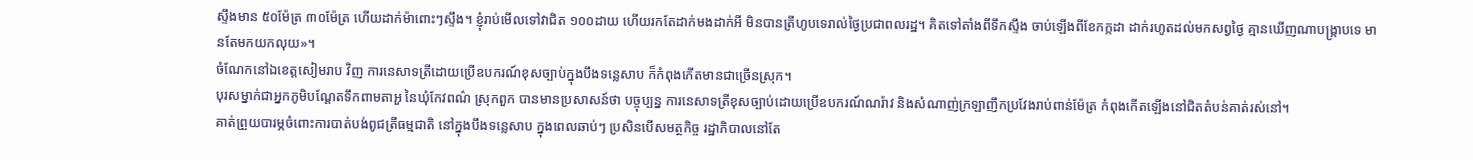ស្ទឹងមាន ៥០ម៉ែត្រ ៣០ម៉ែត្រ ហើយដាក់ម៉ាពោះៗស្ទឹង។ ខ្ញុំរាប់មើលទៅវាជិត ១០០ដាយ ហើយរកតែដាក់មងដាក់អី មិនបានត្រីហូបទេរាល់ថ្ងៃប្រជាពលរដ្ឋ។ គិតទៅតាំងពីទឹកស្ទឹង ចាប់ឡើងពីខែកក្កដា ដាក់រហូតដល់មកសព្វថ្ងៃ គ្មានឃើញណាបង្ក្រាបទេ មានតែមកយកលុយ»។
ចំណែកនៅឯខេត្តសៀមរាប វិញ ការនេសាទត្រីដោយប្រើឧបករណ៍ខុសច្បាប់ក្នុងបឹងទន្លេសាប ក៏កំពុងកើតមានជាច្រើនស្រុក។
បុរសម្នាក់ជាអ្នកភូមិបណ្ដែតទឹកពាមតាអួ នៃឃុំកែវពណ៌ ស្រុកពួក បានមានប្រសាសន៍ថា បច្ចុប្បន្ន ការនេសាទត្រីខុសច្បាប់ដោយប្រើឧបករណ៍ណរ៉ាវ និងសំណាញ់ក្រឡាញឹកប្រវែងរាប់ពាន់ម៉ែត្រ កំពុងកើតឡើងនៅជិតតំបន់គាត់រស់នៅ។
គាត់ព្រួយបារម្ភចំពោះការបាត់បង់ពូជត្រីធម្មជាតិ នៅក្នុងបឹងទន្លេសាប ក្នុងពេលឆាប់ៗ ប្រសិនបើសមត្ថកិច្ច រដ្ឋាភិបាលនៅតែ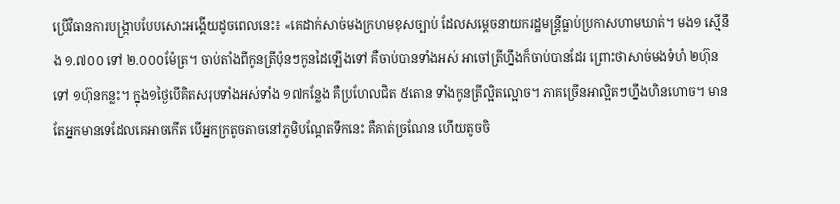ប្រើវិធានការបង្ក្រាបបែបសោះអង្គើយដូចពេលនេះ៖ «គេដាក់សាច់មងក្រហមខុសច្បាប់ ដែលសម្ដេចនាយករដ្ឋមន្ត្រីធ្លាប់ប្រកាសហាមឃាត់។ មង១ ស្មើនឹង ១.៧០០ ទៅ ២.០០០ម៉ែត្រ។ ចាប់តាំងពីកូនត្រីប៉ុនៗកូនដៃឡើងទៅ គឺចាប់បានទាំងអស់ អាចៅត្រីហ្នឹងក៏ចាប់បានដែរ ព្រោះថាសាច់មងទំហំ ២ហ៊ុន ទៅ ១ហ៊ុនកន្លះ។ ក្នុង១ថ្ងៃបើគិតសរុបទាំងអស់ទាំង ១៧កន្លែង គឺប្រហែលជិត ៥តោន ទាំងកូនត្រីល្អិតល្អោច។ ភាគច្រើនអាល្អិតៗហ្នឹងហិនហោច។ មានតែអ្នកមានទេដែលគេអាចកើត បើអ្នកក្រតូចតាចនៅភូមិបណ្ដែតទឹកនេះ គឺគាត់ច្រណែន ហើយតូចចិ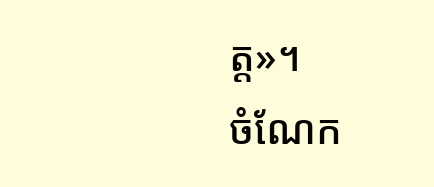ត្ត»។
ចំណែក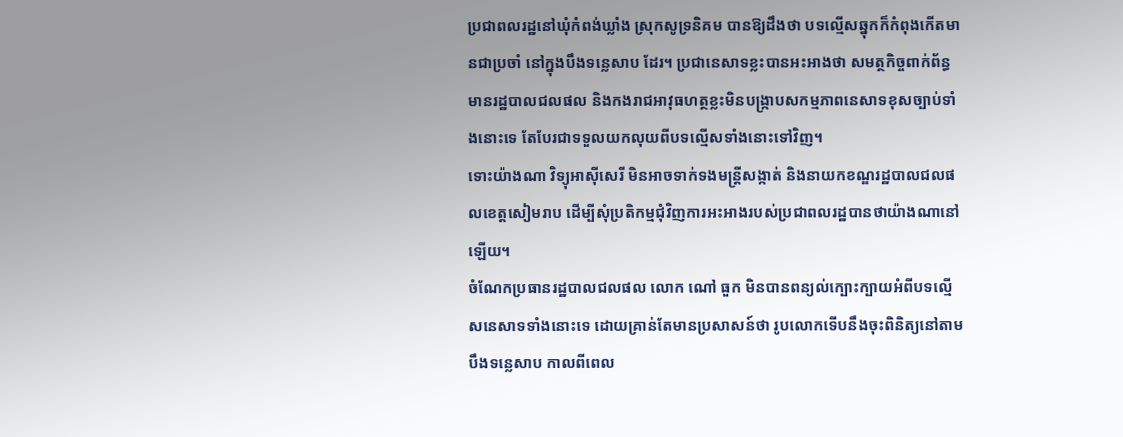ប្រជាពលរដ្ឋនៅឃុំកំពង់ឃ្លាំង ស្រុកសូទ្រនិគម បានឱ្យដឹងថា បទល្មើសឆ្នុកក៏កំពុងកើតមានជាប្រចាំ នៅក្នុងបឹងទន្លេសាប ដែរ។ ប្រជានេសាទខ្លះបានអះអាងថា សមត្ថកិច្ចពាក់ព័ន្ធមានរដ្ឋបាលជលផល និងកងរាជអាវុធហត្ថខ្លះមិនបង្ក្រាបសកម្មភាពនេសាទខុសច្បាប់ទាំងនោះទេ តែបែរជាទទួលយកលុយពីបទល្មើសទាំងនោះទៅវិញ។
ទោះយ៉ាងណា វិទ្យុអាស៊ីសេរី មិនអាចទាក់ទងមន្ត្រីសង្កាត់ និងនាយកខណ្ឌរដ្ឋបាលជលផលខេត្តសៀមរាប ដើម្បីសុំប្រតិកម្មជុំវិញការអះអាងរបស់ប្រជាពលរដ្ឋបានថាយ៉ាងណានៅឡើយ។
ចំណែកប្រធានរដ្ឋបាលជលផល លោក ណៅ ធួក មិនបានពន្យល់ក្បោះក្បាយអំពីបទល្មើសនេសាទទាំងនោះទេ ដោយគ្រាន់តែមានប្រសាសន៍ថា រូបលោកទើបនឹងចុះពិនិត្យនៅតាមបឹងទន្លេសាប កាលពីពេល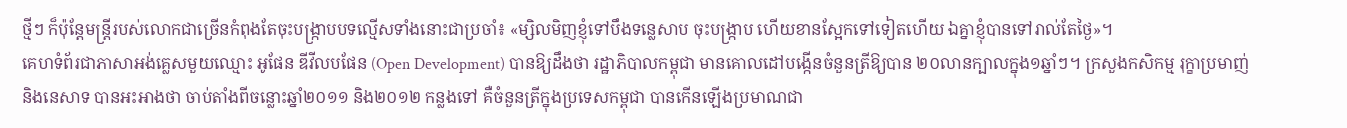ថ្មីៗ ក៏ប៉ុន្តែមន្ត្រីរបស់លោកជាច្រើនកំពុងតែចុះបង្ក្រាបបទល្មើសទាំងនោះជាប្រចាំ៖ «ម្សិលមិញខ្ញុំទៅបឹងទន្លេសាប ចុះបង្ក្រាប ហើយខានស្អែកទៅទៀតហើយ ឯគ្នាខ្ញុំបានទៅរាល់តែថ្ងៃ»។
គេហទំព័រជាភាសាអង់គ្លេសមួយឈ្មោះ អូផែន ឌីវីលបផែន (Open Development) បានឱ្យដឹងថា រដ្ឋាភិបាលកម្ពុជា មានគោលដៅបង្កើនចំនួនត្រីឱ្យបាន ២០លានក្បាលក្នុង១ឆ្នាំៗ។ ក្រសួងកសិកម្ម រុក្ខាប្រមាញ់ និងនេសាទ បានអះអាងថា ចាប់តាំងពីចន្លោះឆ្នាំ២០១១ និង២០១២ កន្លងទៅ គឺចំនួនត្រីក្នុងប្រទេសកម្ពុជា បានកើនឡើងប្រមាណជា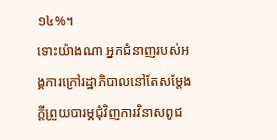១៤%។
ទោះយ៉ាងណា អ្នកជំនាញរបស់អង្គការក្រៅរដ្ឋាភិបាលនៅតែសម្ដែងក្តីព្រួយបារម្ភជុំវិញការវិនាសពូជ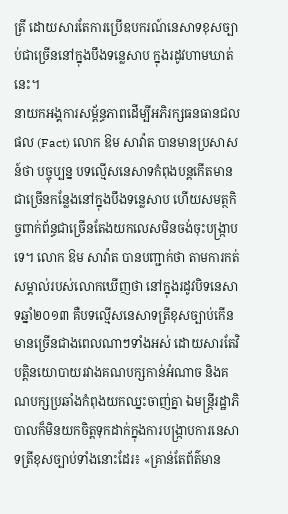ត្រី ដោយសារតែការប្រើឧបករណ៍នេសាទខុសច្បាប់ជាច្រើននៅក្នុងបឹងទន្លេសាប ក្នុងរដូវហាមឃាត់នេះ។
នាយកអង្គការសម្ព័ន្ធភាពដើម្បីអភិរក្សធនធានជលផល (Fact) លោក ឱម សាវ៉ាត បានមានប្រសាសន៍ថា បច្ចុប្បន្ន បទល្មើសនេសាទកំពុងបន្តកើតមានជាច្រើនកន្លែងនៅក្នុងបឹងទន្លេសាប ហើយសមត្ថកិច្ចពាក់ព័ន្ធជាច្រើនតែងយកលេសមិនចង់ចុះបង្ក្រាបទេ។ លោក ឱម សាវ៉ាត បានបញ្ជាក់ថា តាមការកត់សម្គាល់របស់លោកឃើញថា នៅក្នុងរដូវបិទនេសាទឆ្នាំ២០១៣ គឺបទល្មើសនេសាទត្រីខុសច្បាប់កើនមានច្រើនជាងពេលណាៗទាំងអស់ ដោយសារតែវិបត្តិនយោបាយរវាងគណបក្សកាន់អំណាច និងគណបក្សប្រឆាំងកំពុងយកឈ្នះចាញ់គ្នា ឯមន្ត្រីរដ្ឋាភិបាលក៏មិនយកចិត្តទុកដាក់ក្នុងការបង្ក្រាបការនេសាទត្រីខុសច្បាប់ទាំងនោះដែរ៖ «គ្រាន់តែព័ត៌មាន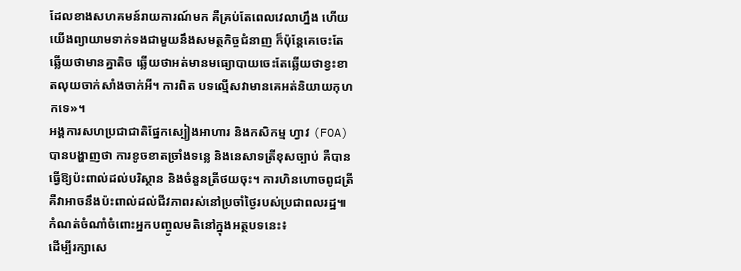ដែលខាងសហគមន៍រាយការណ៍មក គឺគ្រប់តែពេលវេលាហ្នឹង ហើយយើងព្យាយាមទាក់ទងជាមួយនឹងសមត្ថកិច្ចជំនាញ ក៏ប៉ុន្តែគេចេះតែឆ្លើយថាមានគ្នាតិច ឆ្លើយថាអត់មានមធ្យោបាយចេះតែឆ្លើយថាខ្វះខាតលុយចាក់សាំងចាក់អី។ ការពិត បទល្មើសវាមានគេអត់និយាយកុហកទេ»។
អង្គការសហប្រជាជាតិផ្នែកស្បៀងអាហារ និងកសិកម្ម ហ្វាវ (FOA) បានបង្ហាញថា ការខូចខាតច្រាំងទន្លេ និងនេសាទត្រីខុសច្បាប់ គឺបានធ្វើឱ្យប៉ះពាល់ដល់បរិស្ថាន និងចំនួនត្រីថយចុះ។ ការហិនហោចពូជត្រី គឺវាអាចនឹងប៉ះពាល់ដល់ជីវភាពរស់នៅប្រចាំថ្ងៃរបស់ប្រជាពលរដ្ឋ៕
កំណត់ចំណាំចំពោះអ្នកបញ្ចូលមតិនៅក្នុងអត្ថបទនេះ៖
ដើម្បីរក្សាសេ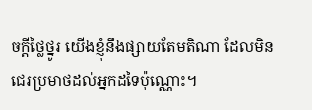ចក្ដីថ្លៃថ្នូរ យើងខ្ញុំនឹងផ្សាយតែមតិណា ដែលមិនជេរប្រមាថដល់អ្នកដទៃប៉ុណ្ណោះ។